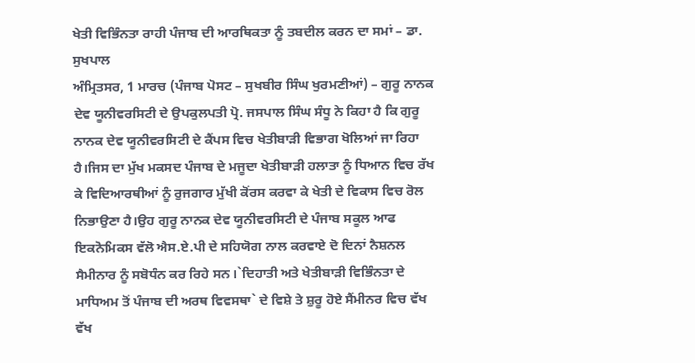ਖੇਤੀ ਵਿਭਿੰਨਤਾ ਰਾਹੀ ਪੰਜਾਬ ਦੀ ਆਰਥਿਕਤਾ ਨੂੰ ਤਬਦੀਲ ਕਰਨ ਦਾ ਸਮਾਂ – ਡਾ. ਸੁਖਪਾਲ
ਅੰਮ੍ਰਿਤਸਰ, 1 ਮਾਰਚ (ਪੰਜਾਬ ਪੋਸਟ – ਸੁਖਬੀਰ ਸਿੰਘ ਖੁਰਮਣੀਆਂ) – ਗੁਰੂ ਨਾਨਕ ਦੇਵ ਯੂਨੀਵਰਸਿਟੀ ਦੇ ਉਪਕੁਲਪਤੀ ਪ੍ਰੋ. ਜਸਪਾਲ ਸਿੰਘ ਸੰਧੂ ਨੇ ਕਿਹਾ ਹੈ ਕਿ ਗੁਰੂ ਨਾਨਕ ਦੇਵ ਯੂਨੀਵਰਸਿਟੀ ਦੇ ਕੈਂਪਸ ਵਿਚ ਖੇਤੀਬਾੜੀ ਵਿਭਾਗ ਖੋਲਿਆਂ ਜਾ ਰਿਹਾ ਹੈ।ਜਿਸ ਦਾ ਮੁੱਖ ਮਕਸਦ ਪੰਜਾਬ ਦੇ ਮਜੂਦਾ ਖੇਤੀਬਾੜੀ ਹਲਾਤਾ ਨੂੰ ਧਿਆਨ ਵਿਚ ਰੱਖ ਕੇ ਵਿਦਿਆਰਥੀਆਂ ਨੂੰ ਰੁਜਗਾਰ ਮੁੱਖੀ ਕੋਂਰਸ ਕਰਵਾ ਕੇ ਖੇਤੀ ਦੇ ਵਿਕਾਸ ਵਿਚ ਰੋਲ ਨਿਭਾਉਣਾ ਹੈ।ਉਹ ਗੁਰੂ ਨਾਨਕ ਦੇਵ ਯੂਨੀਵਰਸਿਟੀ ਦੇ ਪੰਜਾਬ ਸਕੂਲ ਆਫ ਇਕਨੋਮਿਕਸ ਵੱਲੋ ਐਸ.ਏ.ਪੀ ਦੇ ਸਹਿਯੋਗ ਨਾਲ ਕਰਵਾਏ ਦੋ ਦਿਨਾਂ ਨੈਸ਼ਨਲ ਸੈਮੀਨਾਰ ਨੂੰ ਸਬੋਧੰਨ ਕਰ ਰਿਹੇ ਸਨ।`ਦਿਹਾਤੀ ਅਤੇ ਖੇਤੀਬਾੜੀ ਵਿਭਿੰਨਤਾ ਦੇ ਮਾਧਿਅਮ ਤੋਂ ਪੰਜਾਬ ਦੀ ਅਰਥ ਵਿਵਸਥਾ` ਦੇ ਵਿਸ਼ੇ ਤੇ ਸ਼ੁਰੂ ਹੋਏ ਸੈਂਮੀਨਰ ਵਿਚ ਵੱਖ ਵੱਖ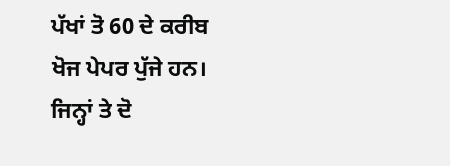ਪੱਖਾਂ ਤੋ 60 ਦੇ ਕਰੀਬ ਖੋਜ ਪੇਪਰ ਪੁੱਜੇ ਹਨ। ਜਿਨ੍ਹਾਂ ਤੇ ਦੋ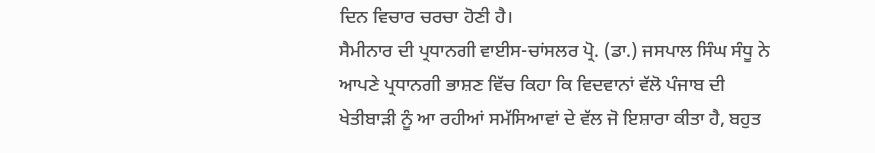ਦਿਨ ਵਿਚਾਰ ਚਰਚਾ ਹੋਣੀ ਹੈ।
ਸੈਮੀਨਾਰ ਦੀ ਪ੍ਰਧਾਨਗੀ ਵਾਈਸ-ਚਾਂਸਲਰ ਪ੍ਰੋ. (ਡਾ.) ਜਸਪਾਲ ਸਿੰਘ ਸੰਧੂ ਨੇ ਆਪਣੇ ਪ੍ਰਧਾਨਗੀ ਭਾਸ਼ਣ ਵਿੱਚ ਕਿਹਾ ਕਿ ਵਿਦਵਾਨਾਂ ਵੱਲੋ ਪੰਜਾਬ ਦੀ ਖੇਤੀਬਾੜੀ ਨੂੰ ਆ ਰਹੀਆਂ ਸਮੱਸਿਆਵਾਂ ਦੇ ਵੱਲ ਜੋ ਇਸ਼ਾਰਾ ਕੀਤਾ ਹੈ, ਬਹੁਤ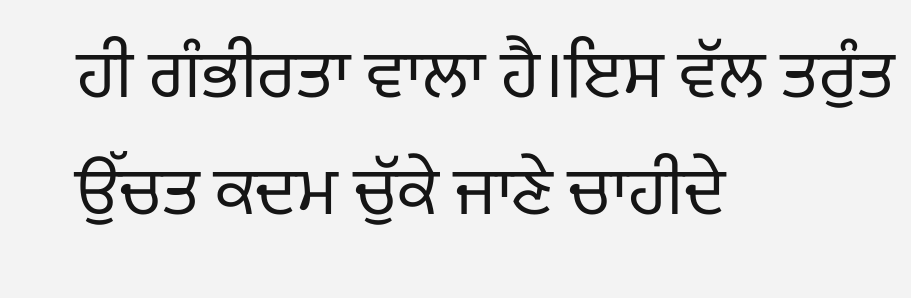ਹੀ ਗੰਭੀਰਤਾ ਵਾਲਾ ਹੈ।ਇਸ ਵੱਲ ਤਰੁੰਤ ਉੱਚਤ ਕਦਮ ਚੁੱਕੇ ਜਾਣੇ ਚਾਹੀਦੇ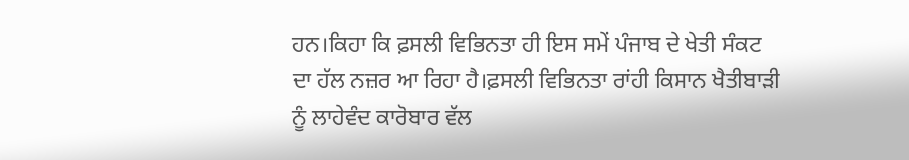ਹਨ।ਕਿਹਾ ਕਿ ਫ਼ਸਲੀ ਵਿਭਿਨਤਾ ਹੀ ਇਸ ਸਮੇਂ ਪੰਜਾਬ ਦੇ ਖੇਤੀ ਸੰਕਟ ਦਾ ਹੱਲ ਨਜ਼ਰ ਆ ਰਿਹਾ ਹੈ।ਫ਼ਸਲੀ ਵਿਭਿਨਤਾ ਰਾਂਹੀ ਕਿਸਾਨ ਖੈਤੀਬਾੜੀ ਨੂੰ ਲਾਹੇਵੰਦ ਕਾਰੋਬਾਰ ਵੱਲ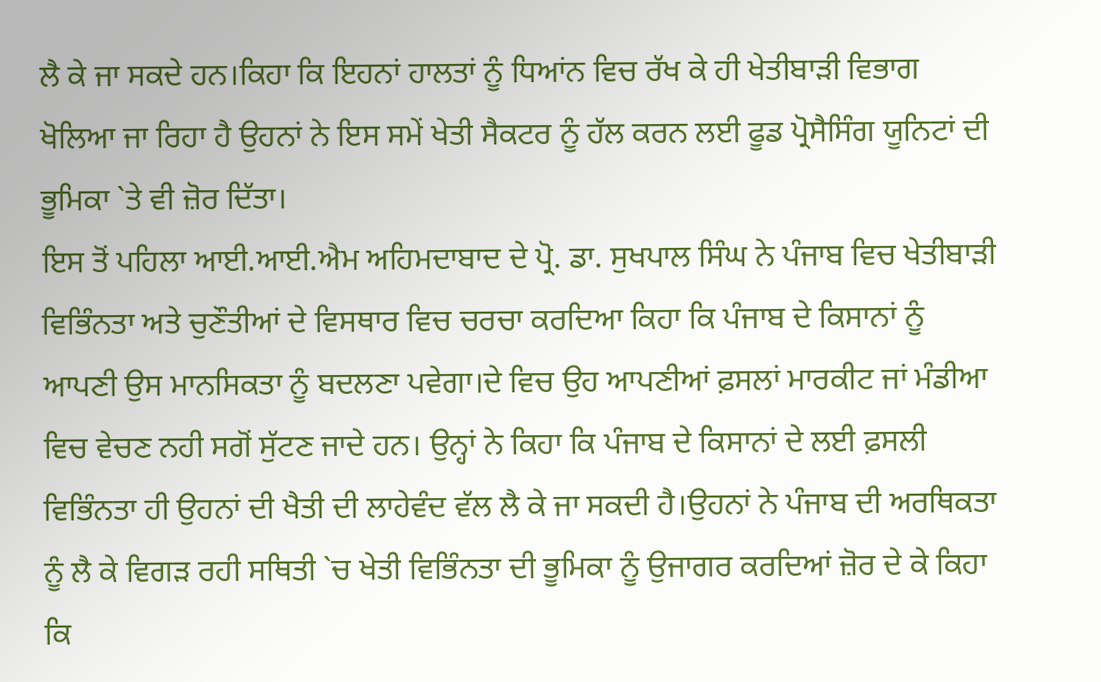ਲੈ ਕੇ ਜਾ ਸਕਦੇ ਹਨ।ਕਿਹਾ ਕਿ ਇਹਨਾਂ ਹਾਲਤਾਂ ਨੂੰ ਧਿਆਂਨ ਵਿਚ ਰੱਖ ਕੇ ਹੀ ਖੇਤੀਬਾੜੀ ਵਿਭਾਗ ਖੋਲਿਆ ਜਾ ਰਿਹਾ ਹੈ ਉਹਨਾਂ ਨੇ ਇਸ ਸਮੇਂ ਖੇਤੀ ਸੈਕਟਰ ਨੂੰ ਹੱਲ ਕਰਨ ਲਈ ਫੂਡ ਪ੍ਰੋਸੈਸਿੰਗ ਯੂਨਿਟਾਂ ਦੀ ਭੂਮਿਕਾ `ਤੇ ਵੀ ਜ਼ੋਰ ਦਿੱਤਾ।
ਇਸ ਤੋਂ ਪਹਿਲਾ ਆਈ.ਆਈ.ਐਮ ਅਹਿਮਦਾਬਾਦ ਦੇ ਪ੍ਰੋ. ਡਾ. ਸੁਖਪਾਲ ਸਿੰਘ ਨੇ ਪੰਜਾਬ ਵਿਚ ਖੇਤੀਬਾੜੀ ਵਿਭਿੰਨਤਾ ਅਤੇ ਚੁਣੌਤੀਆਂ ਦੇ ਵਿਸਥਾਰ ਵਿਚ ਚਰਚਾ ਕਰਦਿਆ ਕਿਹਾ ਕਿ ਪੰਜਾਬ ਦੇ ਕਿਸਾਨਾਂ ਨੂੰ ਆਪਣੀ ਉਸ ਮਾਨਸਿਕਤਾ ਨੂੰ ਬਦਲਣਾ ਪਵੇਗਾ।ਦੇ ਵਿਚ ਉਹ ਆਪਣੀਆਂ ਫ਼ਸਲਾਂ ਮਾਰਕੀਟ ਜਾਂ ਮੰਡੀਆ ਵਿਚ ਵੇਚਣ ਨਹੀ ਸਗੋਂ ਸੁੱਟਣ ਜਾਦੇ ਹਨ। ਉਨ੍ਹਾਂ ਨੇ ਕਿਹਾ ਕਿ ਪੰਜਾਬ ਦੇ ਕਿਸਾਨਾਂ ਦੇ ਲਈ ਫ਼ਸਲੀ ਵਿਭਿੰਨਤਾ ਹੀ ਉਹਨਾਂ ਦੀ ਖੈਤੀ ਦੀ ਲਾਹੇਵੰਦ ਵੱਲ ਲੈ ਕੇ ਜਾ ਸਕਦੀ ਹੈ।ਉਹਨਾਂ ਨੇ ਪੰਜਾਬ ਦੀ ਅਰਥਿਕਤਾ ਨੂੰ ਲੈ ਕੇ ਵਿਗੜ ਰਹੀ ਸਥਿਤੀ `ਚ ਖੇਤੀ ਵਿਭਿੰਨਤਾ ਦੀ ਭੂਮਿਕਾ ਨੂੰ ਉਜਾਗਰ ਕਰਦਿਆਂ ਜ਼ੋਰ ਦੇ ਕੇ ਕਿਹਾ ਕਿ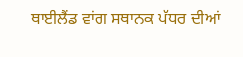ਥਾਈਲੈਂਡ ਵਾਂਗ ਸਥਾਨਕ ਪੱਧਰ ਦੀਆਂ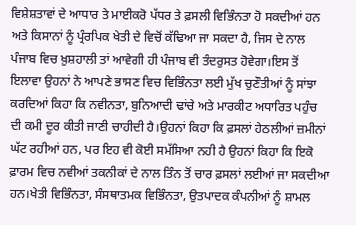ਵਿਸ਼ੇਸ਼ਤਾਵਾਂ ਦੇ ਆਧਾਰ ਤੇ ਮਾਈਕਰੋ ਪੱਧਰ ਤੇ ਫ਼ਸਲੀ ਵਿਭਿੰਨਤਾ ਹੋ ਸਕਦੀਆਂ ਹਨ ਅਤੇ ਕਿਸਾਨਾਂ ਨੂੰ ਪ੍ਰੰਰਪਿਕ ਖੇਤੀ ਦੇ ਵਿਚੋਂ ਕੱਢਿਆ ਜਾ ਸਕਦਾ ਹੈ, ਜਿਸ ਦੇ ਨਾਲ ਪੰਜਾਬ ਵਿਚ ਖ਼ੁਸ਼ਹਾਲੀ ਤਾਂ ਆਵੇਗੀ ਹੀ ਪੰਜਾਬ ਵੀ ਤੰਦਰੁਸਤ ਹੋਵੇਗਾ।ਇਸ ਤੋਂ ਇਲਾਵਾ ਉਹਨਾਂ ਨੇ ਆਪਣੇ ਭਾਸਣ ਵਿਚ ਵਿਭਿੰਨਤਾ ਲਈ ਮੁੱਖ ਚੁਣੌਤੀਆਂ ਨੂੰ ਸਾਂਝਾ ਕਰਦਿਆਂ ਕਿਹਾ ਕਿ ਨਵੀਨਤਾ, ਬੁਨਿਆਦੀ ਢਾਂਚੇ ਅਤੇ ਮਾਰਕੀਟ ਅਧਾਰਿਤ ਪਹੁੰਚ ਦੀ ਕਮੀ ਦੂਰ ਕੀਤੀ ਜਾਣੀ ਚਾਹੀਦੀ ਹੈ।ਉਹਨਾਂ ਕਿਹਾ ਕਿ ਫ਼ਸਲਾਂ ਹੇਠਲੀਆਂ ਜ਼ਮੀਨਾਂ ਘੱਟ ਰਹੀਆਂ ਹਨ, ਪਰ ਇਹ ਵੀ ਕੋਈ ਸਮੱਸਿਆ ਨਹੀ ਹੈ ਉਹਨਾਂ ਕਿਹਾ ਕਿ ਇਕੋ ਫ਼ਾਰਮ ਵਿਚ ਨਵੀਆਂ ਤਕਨੀਕਾਂ ਦੇ ਨਾਲ ਤਿੰਨ ਤੋਂ ਚਾਰ ਫ਼ਸਲਾਂ ਲਈਆਂ ਜਾ ਸਕਦੀਆ ਹਨ।ਖੇਤੀ ਵਿਭਿੰਨਤਾ, ਸੰਸਥਾਤਮਕ ਵਿਭਿੰਨਤਾ, ਉਤਪਾਦਕ ਕੰਪਨੀਆਂ ਨੂੰ ਸ਼ਾਮਲ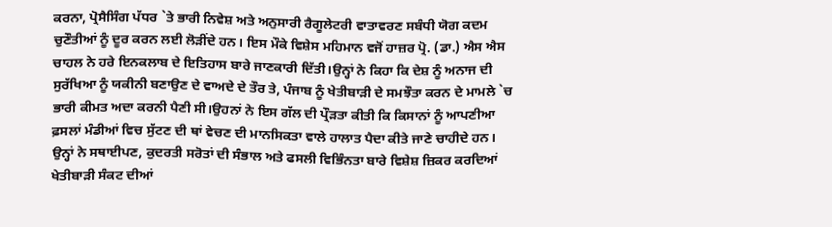ਕਰਨਾ, ਪ੍ਰੋਸੈਸਿੰਗ ਪੱਧਰ `ਤੇ ਭਾਰੀ ਨਿਵੇਸ਼ ਅਤੇ ਅਨੁਸਾਰੀ ਰੈਗੂਲੇਟਰੀ ਵਾਤਾਵਰਣ ਸਬੰਧੀ ਯੋਗ ਕਦਮ ਚੁਣੌਤੀਆਂ ਨੂੰ ਦੂਰ ਕਰਨ ਲਈ ਲੋੜੀਂਦੇ ਹਨ। ਇਸ ਮੌਕੇ ਵਿਸ਼ੇਸ ਮਹਿਮਾਨ ਵਜੋਂ ਹਾਜ਼ਰ ਪ੍ਰੋ. (ਡਾ.) ਐਸ ਐਸ ਚਾਹਲ ਨੇ ਹਰੇ ਇਨਕਲਾਬ ਦੇ ਇਤਿਹਾਸ ਬਾਰੇ ਜਾਣਕਾਰੀ ਦਿੱਤੀ।ਉਨ੍ਹਾਂ ਨੇ ਕਿਹਾ ਕਿ ਦੇਸ਼ ਨੂੰ ਅਨਾਜ ਦੀ ਸੁਰੱਖਿਆ ਨੂੰ ਯਕੀਨੀ ਬਣਾਉਣ ਦੇ ਵਾਅਦੇ ਦੇ ਤੌਰ ਤੇ, ਪੰਜਾਬ ਨੂੰ ਖੇਤੀਬਾੜੀ ਦੇ ਸਮਝੌਤਾ ਕਰਨ ਦੇ ਮਾਮਲੇ `ਚ ਭਾਰੀ ਕੀਮਤ ਅਦਾ ਕਰਨੀ ਪੈਣੀ ਸੀ।ਉਹਨਾਂ ਨੇ ਇਸ ਗੱਲ ਦੀ ਪ੍ਰੌੜਤਾ ਕੀਤੀ ਕਿ ਕਿਸਾਨਾਂ ਨੂੰ ਆਪਣੀਆ ਫ਼ਸਲਾਂ ਮੰਡੀਆਂ ਵਿਚ ਸੁੱਟਣ ਦੀ ਥਾਂ ਵੇਚਣ ਦੀ ਮਾਨਸਿਕਤਾ ਵਾਲੇ ਹਾਲਾਤ ਪੈਦਾ ਕੀਤੇ ਜਾਣੇ ਚਾਹੀਦੇ ਹਨ। ਉਨ੍ਹਾਂ ਨੇ ਸਥਾਈਪਣ, ਕੁਦਰਤੀ ਸਰੋਤਾਂ ਦੀ ਸੰਭਾਲ ਅਤੇ ਫਸਲੀ ਵਿਭਿੰਨਤਾ ਬਾਰੇ ਵਿਸ਼ੇਸ਼ ਜ਼ਿਕਰ ਕਰਦਿਆਂ ਖੇਤੀਬਾੜੀ ਸੰਕਟ ਦੀਆਂ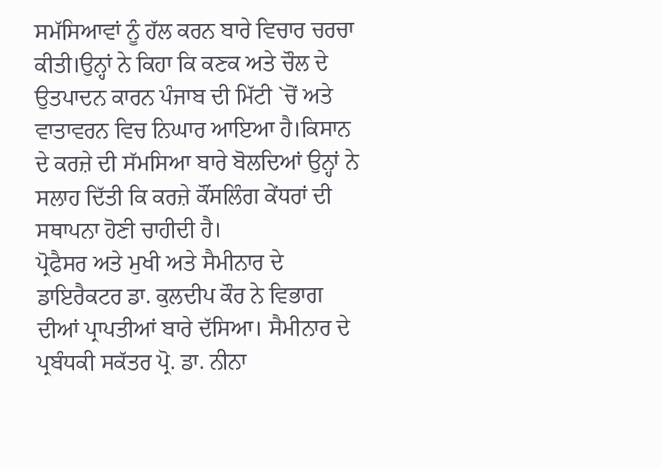ਸਮੱਸਿਆਵਾਂ ਨੂੰ ਹੱਲ ਕਰਨ ਬਾਰੇ ਵਿਚਾਰ ਚਰਚਾ ਕੀਤੀ।ਉਨ੍ਹਾਂ ਨੇ ਕਿਹਾ ਕਿ ਕਣਕ ਅਤੇ ਚੌਲ ਦੇ ਉਤਪਾਦਨ ਕਾਰਨ ਪੰਜਾਬ ਦੀ ਮਿੱਟੀ `ਚੋਂ ਅਤੇ ਵਾਤਾਵਰਨ ਵਿਚ ਨਿਘਾਰ ਆਇਆ ਹੈ।ਕਿਸਾਨ ਦੇ ਕਰਜ਼ੇ ਦੀ ਸੱਮਸਿਆ ਬਾਰੇ ਬੋਲਦਿਆਂ ਉਨ੍ਹਾਂ ਨੇ ਸਲਾਹ ਦਿੱਤੀ ਕਿ ਕਰਜ਼ੇ ਕੌਂਸਲਿੰਗ ਕੇਂਧਰਾਂ ਦੀ ਸਥਾਪਨਾ ਹੋਣੀ ਚਾਹੀਦੀ ਹੈ।
ਪ੍ਰੋਫੈਸਰ ਅਤੇ ਮੁਖੀ ਅਤੇ ਸੈਮੀਨਾਰ ਦੇ ਡਾਇਰੈਕਟਰ ਡਾ. ਕੁਲਦੀਪ ਕੌਰ ਨੇ ਵਿਭਾਗ ਦੀਆਂ ਪ੍ਰਾਪਤੀਆਂ ਬਾਰੇ ਦੱਸਿਆ। ਸੈਮੀਨਾਰ ਦੇ ਪ੍ਰਬੰਧਕੀ ਸਕੱਤਰ ਪ੍ਰੋ. ਡਾ. ਨੀਨਾ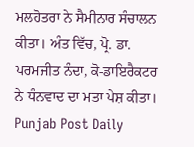ਮਲਹੋਤਰਾ ਨੇ ਸੈਮੀਨਾਰ ਸੰਚਾਲਨ ਕੀਤਾ। ਅੰਤ ਵਿੱਚ, ਪ੍ਰੋ. ਡਾ. ਪਰਮਜੀਤ ਨੰਦਾ, ਕੋ-ਡਾਇਰੈਕਟਰ ਨੇ ਧੰਨਵਾਦ ਦਾ ਮਤਾ ਪੇਸ਼ ਕੀਤਾ।
Punjab Post Daily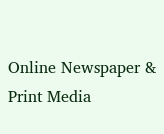Online Newspaper & Print Media